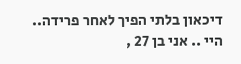דיכאון בלתי הפיך לאחר פרידה..
היי .. אני בן 27 ,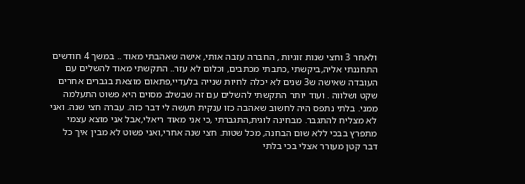ולאחר 3 וחצי שנות זוגיות , החברה עזבה אותי, אישה שאהבתי מאוד .. במשך 4 חודשים התחננתי אליה,ביקשתי ,כתבתי מכתבים, וכלום לא עזר.. התקשתי מאוד להשלים עם העובדה שאישה ש3 שנים לא יכלה לחיות שנייה בלעדיי,פתאום מוצאת בגברים אחרים שקט ושלווה . ועוד יותר התקשתי להשלים עם זה שבשלב מסוים היא פשוט התעלמה ממני. בלתי נתפס היה לחשוב שאהבה כזו ענקית תעשה לי דבר כזה. עברה חצי שנה. ואני לא מצליח להתגבר. מבחינה לוגית,התגברתי ,כי אני מאוד ריאלי,אבל אני מוצא עצמי מתפרץ בבכי ללא שום הבחנה, מכל שטות. חצי שנה אחרי,ואני פשוט לא מבין איך כל דבר קטן מעורר אצלי בכי בלתי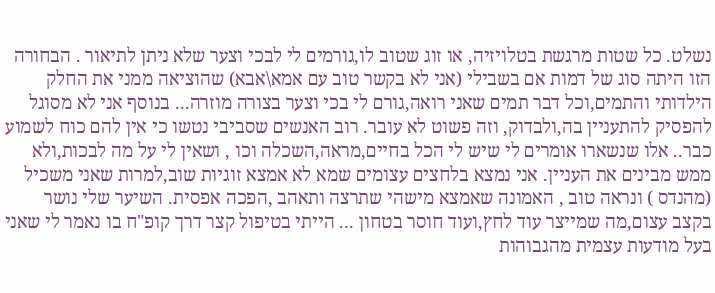נשלט. כל שטות מרגשת בטלויזיה, או זוג שטוב לו,גורמים לי לבכי וצער שלא ניתן לתיאור . הבחורה הזו היתה סוג של דמות אם בשבילי (אני לא בקשר טוב עם אמא\אבא) שהוציאה ממני את החלק הילדותי והתמים,וכל דבר תמים שאני רואה,גורם לי בכי וצער בצורה מוזרה... בנוסף אני לא מסוגל להפסיק להתעניין בה,ולבדוק, וזה פשוט לא עובר. רוב האנשים שסביבי נטשו כי אין להם כוח לשמוע כבר.. אלו שנשארו אומרים לי שיש לי הכל בחיים,מראה,השכלה וכו , ושאין לי על מה לבכות,ולא ממש מבינים את העניין. אני נמצא בלחצים עצומים שמא לא אמצא זוגיות שוב,למרות שאני משכיל (מהנדס ) ונראה טוב , האמונה שאמצא מישהי שתרצה ותאהב ,הפכה אפסית. השיער שלי נושר בקצב עצום,מה שמייצר עוד לחץ,ועוד חוסר בטחון ... הייתי בטיפול קצר דרך קופ"ח בו נאמר לי שאני בעל מודעות עצמית מהגבוהות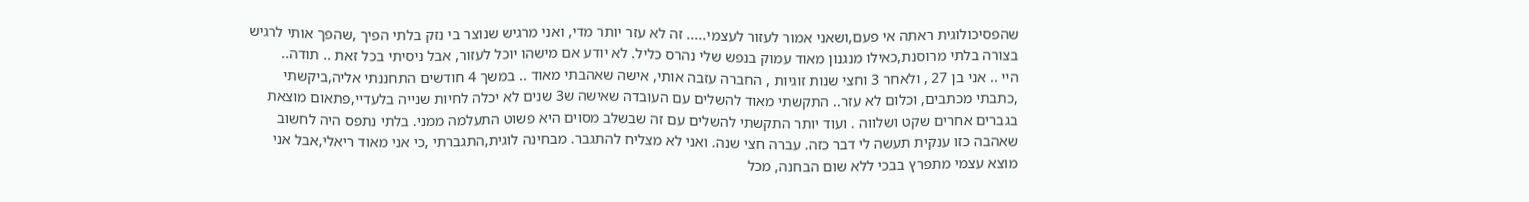שהפסיכולוגית ראתה אי פעם,ושאני אמור לעזור לעצמי..... זה לא עזר יותר מדי, ואני מרגיש שנוצר בי נזק בלתי הפיך ,שהפך אותי לרגיש בצורה בלתי מרוסנת,כאילו מנגנון מאוד עמוק בנפש שלי נהרס כליל. לא יודע אם מישהו יוכל לעזור, אבל ניסיתי בכל זאת .. תודה..
היי .. אני בן 27 , ולאחר 3 וחצי שנות זוגיות , החברה עזבה אותי, אישה שאהבתי מאוד .. במשך 4 חודשים התחננתי אליה,ביקשתי ,כתבתי מכתבים, וכלום לא עזר.. התקשתי מאוד להשלים עם העובדה שאישה ש3 שנים לא יכלה לחיות שנייה בלעדיי,פתאום מוצאת בגברים אחרים שקט ושלווה . ועוד יותר התקשתי להשלים עם זה שבשלב מסוים היא פשוט התעלמה ממני. בלתי נתפס היה לחשוב שאהבה כזו ענקית תעשה לי דבר כזה. עברה חצי שנה. ואני לא מצליח להתגבר. מבחינה לוגית,התגברתי ,כי אני מאוד ריאלי,אבל אני מוצא עצמי מתפרץ בבכי ללא שום הבחנה, מכל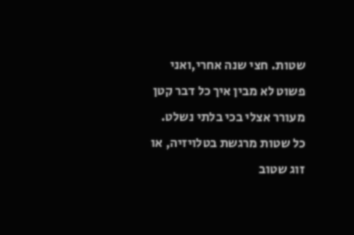שטות. חצי שנה אחרי,ואני פשוט לא מבין איך כל דבר קטן מעורר אצלי בכי בלתי נשלט. כל שטות מרגשת בטלויזיה, או זוג שטוב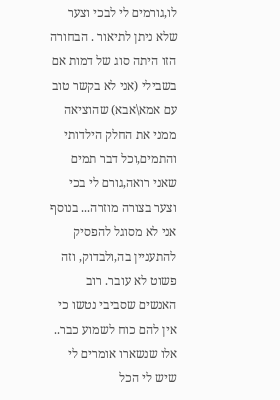לו,גורמים לי לבכי וצער שלא ניתן לתיאור . הבחורה הזו היתה סוג של דמות אם בשבילי (אני לא בקשר טוב עם אמא\אבא) שהוציאה ממני את החלק הילדותי והתמים,וכל דבר תמים שאני רואה,גורם לי בכי וצער בצורה מוזרה... בנוסף אני לא מסוגל להפסיק להתעניין בה,ולבדוק, וזה פשוט לא עובר. רוב האנשים שסביבי נטשו כי אין להם כוח לשמוע כבר.. אלו שנשארו אומרים לי שיש לי הכל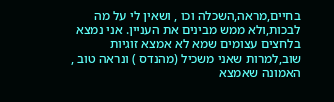בחיים,מראה,השכלה וכו , ושאין לי על מה לבכות,ולא ממש מבינים את העניין. אני נמצא בלחצים עצומים שמא לא אמצא זוגיות שוב,למרות שאני משכיל (מהנדס ) ונראה טוב , האמונה שאמצא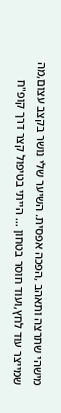מישהי שתרצה ותאהב ,הפכה אפסית. השיער שלי נושר בקצב עצום,מה שמייצר עוד לחץ,ועוד חוסר בטחון ... הייתי בטיפול קצר דרך קופ"ח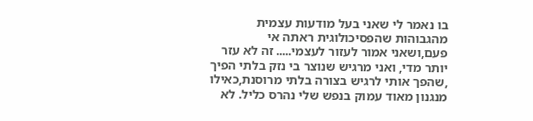בו נאמר לי שאני בעל מודעות עצמית מהגבוהות שהפסיכולוגית ראתה אי פעם,ושאני אמור לעזור לעצמי..... זה לא עזר יותר מדי, ואני מרגיש שנוצר בי נזק בלתי הפיך ,שהפך אותי לרגיש בצורה בלתי מרוסנת,כאילו מנגנון מאוד עמוק בנפש שלי נהרס כליל. לא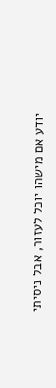יודע אם מישהו יוכל לעזור, אבל ניסיתי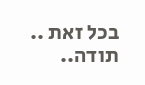בכל זאת .. תודה..